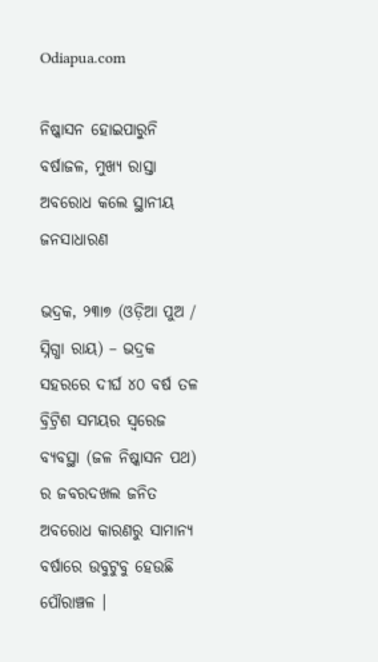Odiapua.com

ନିଷ୍କାସନ ହୋଇପାରୁନି ବର୍ଷାଜଳ, ମୁଖ୍ୟ ରାସ୍ତା ଅବରୋଧ କଲେ ସ୍ଥାନୀୟ ଜନସାଧାରଣ

ଭଦ୍ରକ, ୨୩ା୭ (ଓଡ଼ିଆ ପୁଅ / ସ୍ନିଗ୍ଧା ରାୟ) – ଭଦ୍ରକ ସହରରେ ଦୀର୍ଘ ୪୦ ବର୍ଷ ତଳ ବ୍ରିଟ୍ରିଶ ସମୟର ସ୍ୱରେଜ ବ୍ୟବସ୍ଥା (ଜଳ ନିଷ୍କାସନ ପଥ) ର ଜବରଦଖଲ ଜନିତ ଅବରୋଧ କାରଣରୁ ସାମାନ୍ୟ ବର୍ଷାରେ ଉବୁଟୁବୁ ହେଉଛି ପୌରାଞ୍ଚଳ ।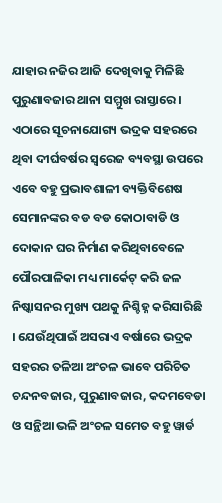ଯାହାର ନଜିର ଆଜି ଦେଖିବାକୁ ମିଳିଛି ପୁରୁଣାବଜାର ଥାନା ସମ୍ମୁଖ ରାସ୍ତାରେ । ଏଠାରେ ସୂଚନାଯୋଗ୍ୟ ଭଦ୍ରକ ସହରରେ ଥିବା ଦୀର୍ଘବର୍ଷର ସ୍ୱରେଜ ବ୍ୟବସ୍ଥା ଉପରେ ଏବେ ବହୁ ପ୍ରଭାବଶାଳୀ ବ୍ୟକ୍ତିବିଶେଷ ସେମାନଙ୍କର ବଡ ବଡ କୋଠାବାଡି ଓ ଦୋକାନ ଘର ନିର୍ମାଣ କରିଥିବାବେଳେ ପୌରପାଳିକା ମଧ୍ୟ ମାର୍କେଟ୍ କରି ଜଳ ନିଷ୍କାସନର ମୁଖ୍ୟ ପଥକୁ ନିଶ୍ଚିହ୍ନ କରିସାରିଛି । ଯେଉଁଥିପାଇଁ ଅସରାଏ ବର୍ଷାରେ ଭଦ୍ରକ ସହରର ତଳିଆ ଅଂଚଳ ଭାବେ ପରିଚିତ ଚନ୍ଦନବଜାର, ପୁରୁଣାବଜାର, କଦମବେଡା ଓ ସନ୍ଥିଆ ଭଳି ଅଂଚଳ ସମେତ ବହୁ ୱାର୍ଡ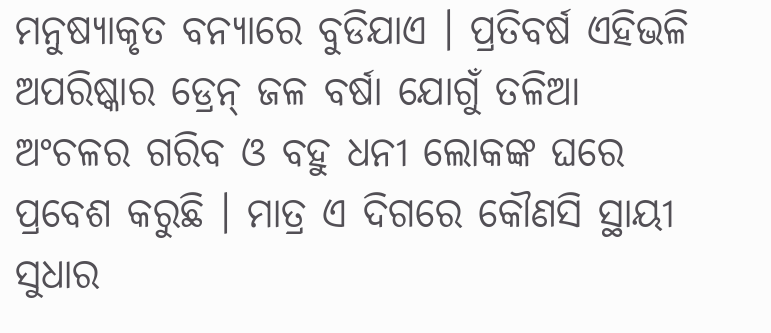ମନୁଷ୍ୟାକୃତ ବନ୍ୟାରେ ବୁଡିଯାଏ । ପ୍ରତିବର୍ଷ ଏହିଭଳି ଅପରିଷ୍କାର ଡ୍ରେନ୍ ଜଳ ବର୍ଷା ଯୋଗୁଁ ତଳିଆ ଅଂଚଳର ଗରିବ ଓ ବହୁ ଧନୀ ଲୋକଙ୍କ ଘରେ ପ୍ରବେଶ କରୁଛି । ମାତ୍ର ଏ ଦିଗରେ କୌଣସି ସ୍ଥାୟୀ ସୁଧାର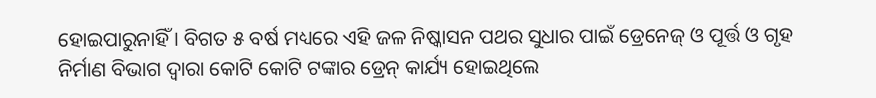ହୋଇପାରୁନାହିଁ । ବିଗତ ୫ ବର୍ଷ ମଧ୍ୟରେ ଏହି ଜଳ ନିଷ୍କାସନ ପଥର ସୁଧାର ପାଇଁ ଡ୍ରେନେଜ୍ ଓ ପୂର୍ତ୍ତ ଓ ଗୃହ ନିର୍ମାଣ ବିଭାଗ ଦ୍ୱାରା କୋଟି କୋଟି ଟଙ୍କାର ଡ୍ରେନ୍ କାର୍ଯ୍ୟ ହୋଇଥିଲେ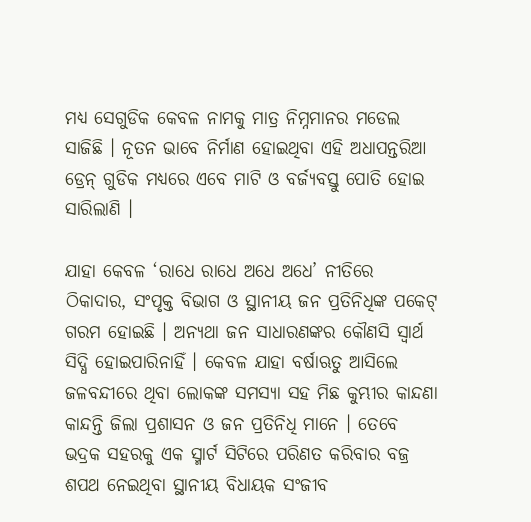ମଧ୍ୟ ସେଗୁଡିକ କେବଳ ନାମକୁ ମାତ୍ର ନିମ୍ନମାନର ମଡେଲ ସାଜିଛି । ନୂତନ ଭାବେ ନିର୍ମାଣ ହୋଇଥିବା ଏହି ଅଧାପନ୍ତରିଆ ଡ୍ରେନ୍ ଗୁଡିକ ମଧ୍ୟରେ ଏବେ ମାଟି ଓ ବର୍ଜ୍ୟବସ୍ତୁ ପୋତି ହୋଇ ସାରିଲାଣି ।

ଯାହା କେବଳ ‘ରାଧେ ରାଧେ ଅଧେ ଅଧେ’ ନୀତିରେ ଠିକାଦାର, ସଂପୃକ୍ତ ବିଭାଗ ଓ ସ୍ଥାନୀୟ ଜନ ପ୍ରତିନିଧିଙ୍କ ପକେଟ୍ ଗରମ ହୋଇଛି । ଅନ୍ୟଥା ଜନ ସାଧାରଣଙ୍କର କୌଣସି ସ୍ୱାର୍ଥ ସିଦ୍ଧି ହୋଇପାରିନାହିଁ । କେବଳ ଯାହା ବର୍ଷାଋତୁ ଆସିଲେ ଜଳବନ୍ଦୀରେ ଥିବା ଲୋକଙ୍କ ସମସ୍ୟା ସହ ମିଛ କୁମ୍ଭୀର କାନ୍ଦଣା କାନ୍ଦନ୍ତି ଜିଲା ପ୍ରଶାସନ ଓ ଜନ ପ୍ରତିନିଧି ମାନେ । ତେବେ ଭଦ୍ରକ ସହରକୁ ଏକ ସ୍ମାର୍ଟ ସିଟିରେ ପରିଣତ କରିବାର ବଜ୍ର ଶପଥ ନେଇଥିବା ସ୍ଥାନୀୟ ବିଧାୟକ ସଂଜୀବ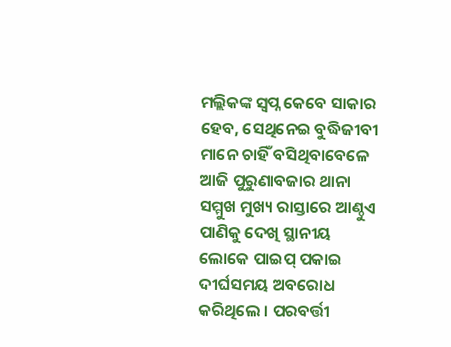ମଲ୍ଲିକଙ୍କ ସ୍ୱପ୍ନ କେବେ ସାକାର ହେବ, ସେଥିନେଇ ବୁଦ୍ଧିଜୀବୀ ମାନେ ଚାହିଁ ବସିଥିବାବେଳେ ଆଜି ପୁରୁଣାବଜାର ଥାନା ସମ୍ମୁଖ ମୁଖ୍ୟ ରାସ୍ତାରେ ଆଣ୍ଠୁଏ ପାଣିକୁ ଦେଖି ସ୍ଥାନୀୟ ଲୋକେ ପାଇପ୍ ପକାଇ ଦୀର୍ଘସମୟ ଅବରୋଧ କରିଥିଲେ । ପରବର୍ତ୍ତୀ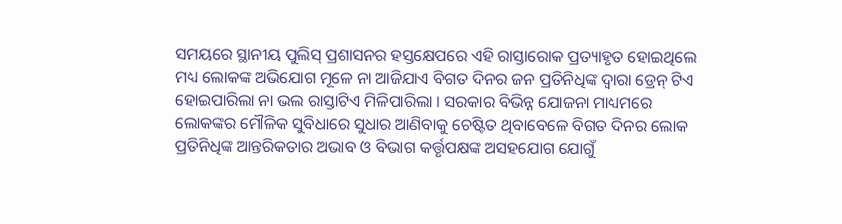ସମୟରେ ସ୍ଥାନୀୟ ପୁଲିସ୍ ପ୍ରଶାସନର ହସ୍ତକ୍ଷେପରେ ଏହି ରାସ୍ତାରୋକ ପ୍ରତ୍ୟାହୃତ ହୋଇଥିଲେ ମଧ୍ୟ ଲୋକଙ୍କ ଅଭିଯୋଗ ମୂଳେ ନା ଆଜିଯାଏ ବିଗତ ଦିନର ଜନ ପ୍ରତିନିଧିଙ୍କ ଦ୍ୱାରା ଡ୍ରେନ୍ ଟିଏ ହୋଇପାରିଲା ନା ଭଲ ରାସ୍ତାଟିଏ ମିଳିପାରିଲା । ସରକାର ବିଭିନ୍ନ ଯୋଜନା ମାଧ୍ୟମରେ ଲୋକଙ୍କର ମୌଳିକ ସୁବିଧାରେ ସୁଧାର ଆଣିବାକୁ ଚେଷ୍ଟିତ ଥିବାବେଳେ ବିଗତ ଦିନର ଲୋକ ପ୍ରତିନିଧିଙ୍କ ଆନ୍ତରିକତାର ଅଭାବ ଓ ବିଭାଗ କର୍ତ୍ତୃପକ୍ଷଙ୍କ ଅସହଯୋଗ ଯୋଗୁଁ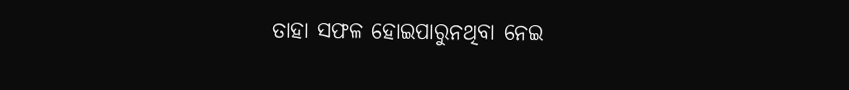ତାହା ସଫଳ ହୋଇପାରୁନଥିବା ନେଇ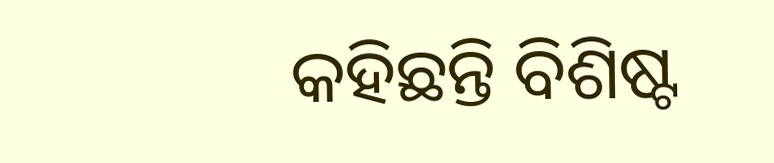କହିଛନ୍ତି ବିଶିଷ୍ଟ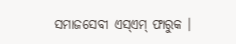ସମାଜସେବୀ ଏସ୍‌ଏମ୍ ଫାରୁକ ।